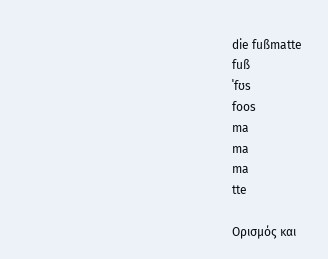die fußmatte
fuß
ˈfʊs
foos
ma
ma
ma
tte

Ορισμός και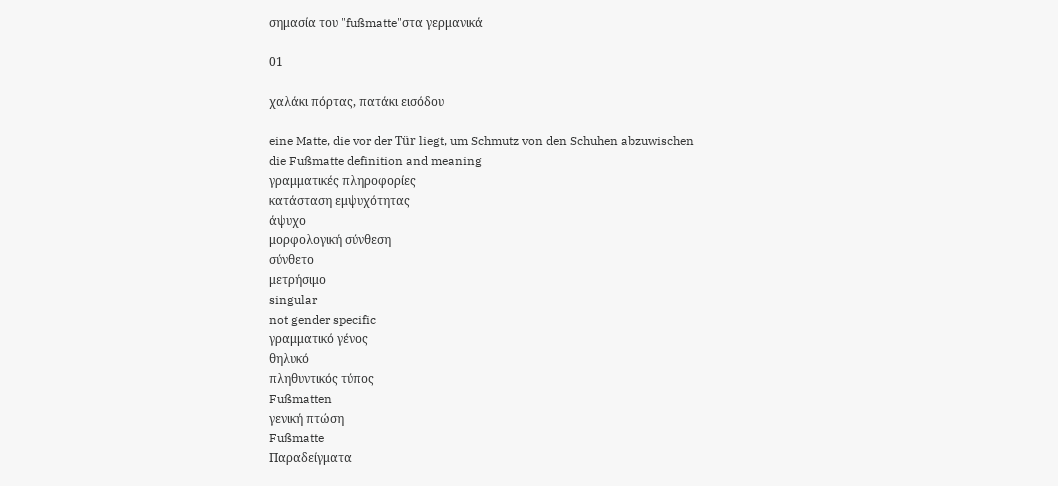σημασία του "fußmatte"στα γερμανικά

01

χαλάκι πόρτας, πατάκι εισόδου

eine Matte, die vor der Tür liegt, um Schmutz von den Schuhen abzuwischen
die Fußmatte definition and meaning
γραμματικές πληροφορίες
κατάσταση εμψυχότητας
άψυχο
μορφολογική σύνθεση
σύνθετο
μετρήσιμο
singular
not gender specific
γραμματικό γένος
θηλυκό
πληθυντικός τύπος
Fußmatten
γενική πτώση
Fußmatte
Παραδείγματα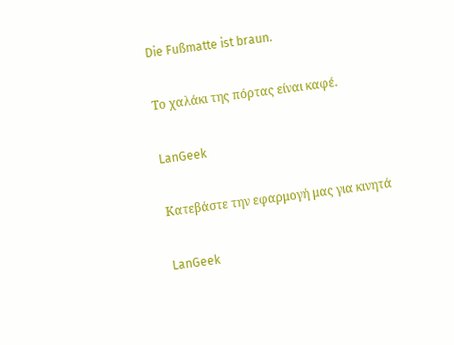Die Fußmatte ist braun.

Το χαλάκι της πόρτας είναι καφέ.

LanGeek

Κατεβάστε την εφαρμογή μας για κινητά

LanGeek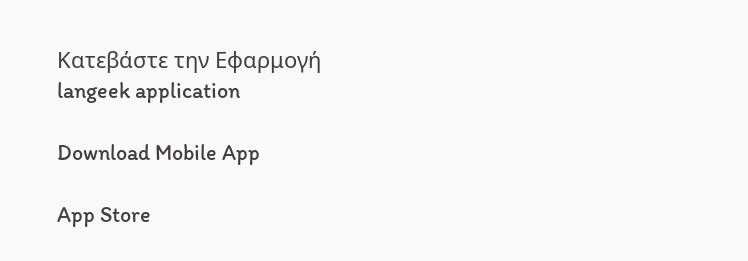Κατεβάστε την Εφαρμογή
langeek application

Download Mobile App

App Store